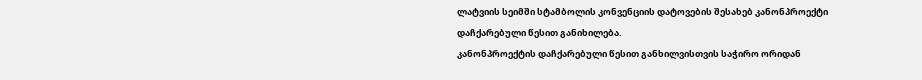ლატვიის სეიმში სტამბოლის კონვენციის დატოვების შესახებ კანონპროექტი დაჩქარებული წესით განიხილება.
კანონპროექტის დაჩქარებული წესით განხილვისთვის საჭირო ორიდან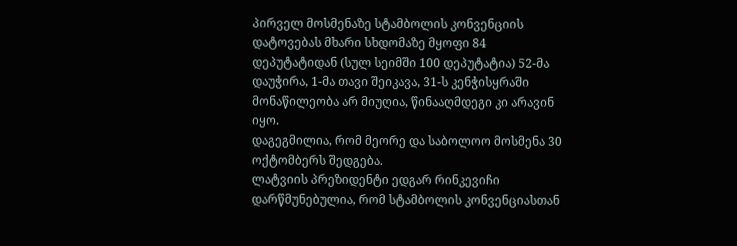პირველ მოსმენაზე სტამბოლის კონვენციის დატოვებას მხარი სხდომაზე მყოფი 84 დეპუტატიდან (სულ სეიმში 100 დეპუტატია) 52-მა დაუჭირა, 1-მა თავი შეიკავა, 31-ს კენჭისყრაში მონაწილეობა არ მიუღია, წინააღმდეგი კი არავინ იყო.
დაგეგმილია, რომ მეორე და საბოლოო მოსმენა 30 ოქტომბერს შედგება.
ლატვიის პრეზიდენტი ედგარ რინკევიჩი დარწმუნებულია, რომ სტამბოლის კონვენციასთან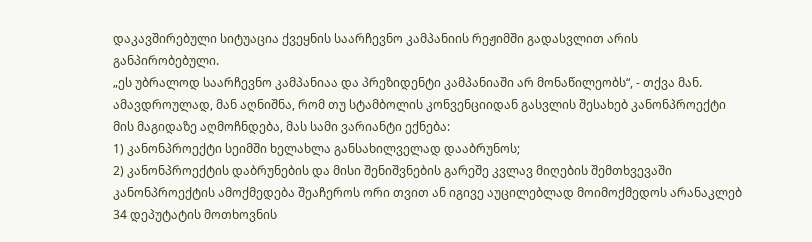დაკავშირებული სიტუაცია ქვეყნის საარჩევნო კამპანიის რეჟიმში გადასვლით არის განპირობებული.
„ეს უბრალოდ საარჩევნო კამპანიაა და პრეზიდენტი კამპანიაში არ მონაწილეობს“, - თქვა მან.
ამავდროულად, მან აღნიშნა, რომ თუ სტამბოლის კონვენციიდან გასვლის შესახებ კანონპროექტი მის მაგიდაზე აღმოჩნდება, მას სამი ვარიანტი ექნება:
1) კანონპროექტი სეიმში ხელახლა განსახილველად დააბრუნოს;
2) კანონპროექტის დაბრუნების და მისი შენიშვნების გარეშე კვლავ მიღების შემთხვევაში კანონპროექტის ამოქმედება შეაჩეროს ორი თვით ან იგივე აუცილებლად მოიმოქმედოს არანაკლებ 34 დეპუტატის მოთხოვნის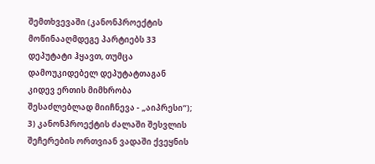შემთხვევაში (კანონპროექტის მოწინააღმდეგე პარტიებს 33 დეპუტატი ჰყავთ, თუმცა დამოუკიდებელ დეპუტატთაგან კიდევ ერთის მიმხრობა შესაძლებლად მიიჩნევა - „აიპრესი“);
3) კანონპროექტის ძალაში შესვლის შეჩერების ორთვიან ვადაში ქვეყნის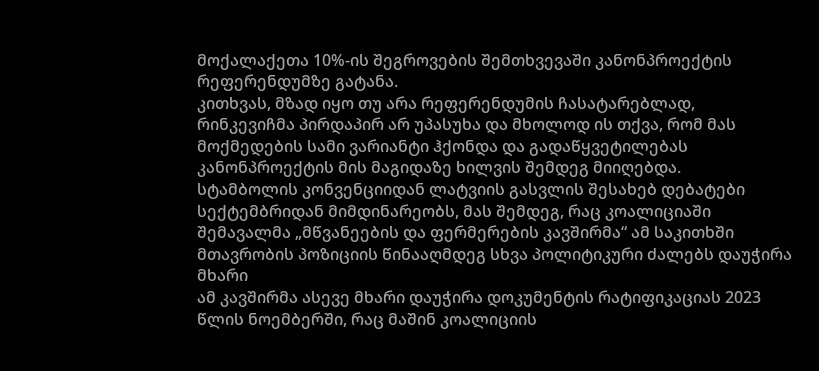მოქალაქეთა 10%-ის შეგროვების შემთხვევაში კანონპროექტის რეფერენდუმზე გატანა.
კითხვას, მზად იყო თუ არა რეფერენდუმის ჩასატარებლად, რინკევიჩმა პირდაპირ არ უპასუხა და მხოლოდ ის თქვა, რომ მას მოქმედების სამი ვარიანტი ჰქონდა და გადაწყვეტილებას კანონპროექტის მის მაგიდაზე ხილვის შემდეგ მიიღებდა.
სტამბოლის კონვენციიდან ლატვიის გასვლის შესახებ დებატები სექტემბრიდან მიმდინარეობს, მას შემდეგ, რაც კოალიციაში შემავალმა „მწვანეების და ფერმერების კავშირმა“ ამ საკითხში მთავრობის პოზიციის წინააღმდეგ სხვა პოლიტიკური ძალებს დაუჭირა მხარი
ამ კავშირმა ასევე მხარი დაუჭირა დოკუმენტის რატიფიკაციას 2023 წლის ნოემბერში, რაც მაშინ კოალიციის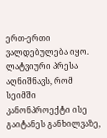ერთ-ერთი ვალდებულება იყო.
ლატვიური პრესა აღნიშნავს, რომ სეიმში კანონპროექტი ისე გაიტანეს განხილვაზე,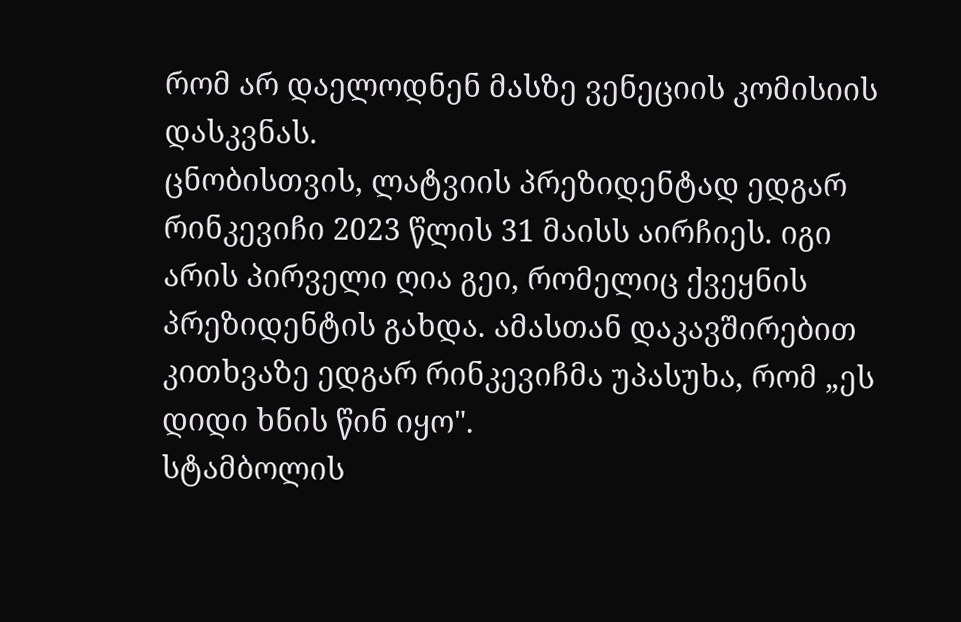რომ არ დაელოდნენ მასზე ვენეციის კომისიის დასკვნას.
ცნობისთვის, ლატვიის პრეზიდენტად ედგარ რინკევიჩი 2023 წლის 31 მაისს აირჩიეს. იგი არის პირველი ღია გეი, რომელიც ქვეყნის პრეზიდენტის გახდა. ამასთან დაკავშირებით კითხვაზე ედგარ რინკევიჩმა უპასუხა, რომ „ეს დიდი ხნის წინ იყო".
სტამბოლის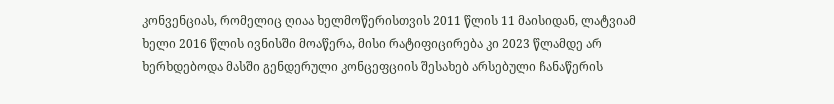კონვენციას, რომელიც ღიაა ხელმოწერისთვის 2011 წლის 11 მაისიდან, ლატვიამ ხელი 2016 წლის ივნისში მოაწერა, მისი რატიფიცირება კი 2023 წლამდე არ ხერხდებოდა მასში გენდერული კონცეფციის შესახებ არსებული ჩანაწერის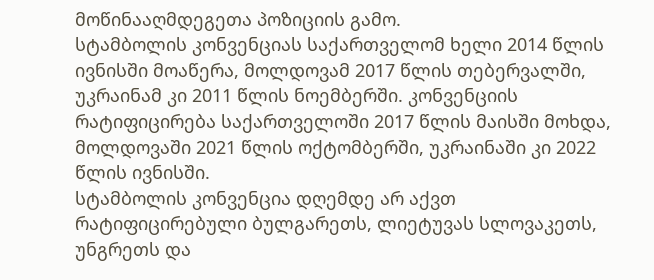მოწინააღმდეგეთა პოზიციის გამო.
სტამბოლის კონვენციას საქართველომ ხელი 2014 წლის ივნისში მოაწერა, მოლდოვამ 2017 წლის თებერვალში, უკრაინამ კი 2011 წლის ნოემბერში. კონვენციის რატიფიცირება საქართველოში 2017 წლის მაისში მოხდა, მოლდოვაში 2021 წლის ოქტომბერში, უკრაინაში კი 2022 წლის ივნისში.
სტამბოლის კონვენცია დღემდე არ აქვთ რატიფიცირებული ბულგარეთს, ლიეტუვას სლოვაკეთს, უნგრეთს და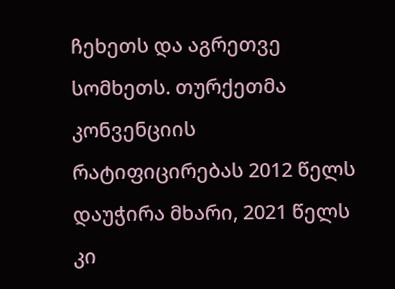ჩეხეთს და აგრეთვე სომხეთს. თურქეთმა კონვენციის რატიფიცირებას 2012 წელს დაუჭირა მხარი, 2021 წელს კი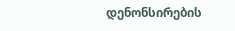დენონსირების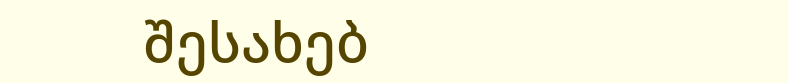შესახებ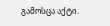გამოსცა აქტი.